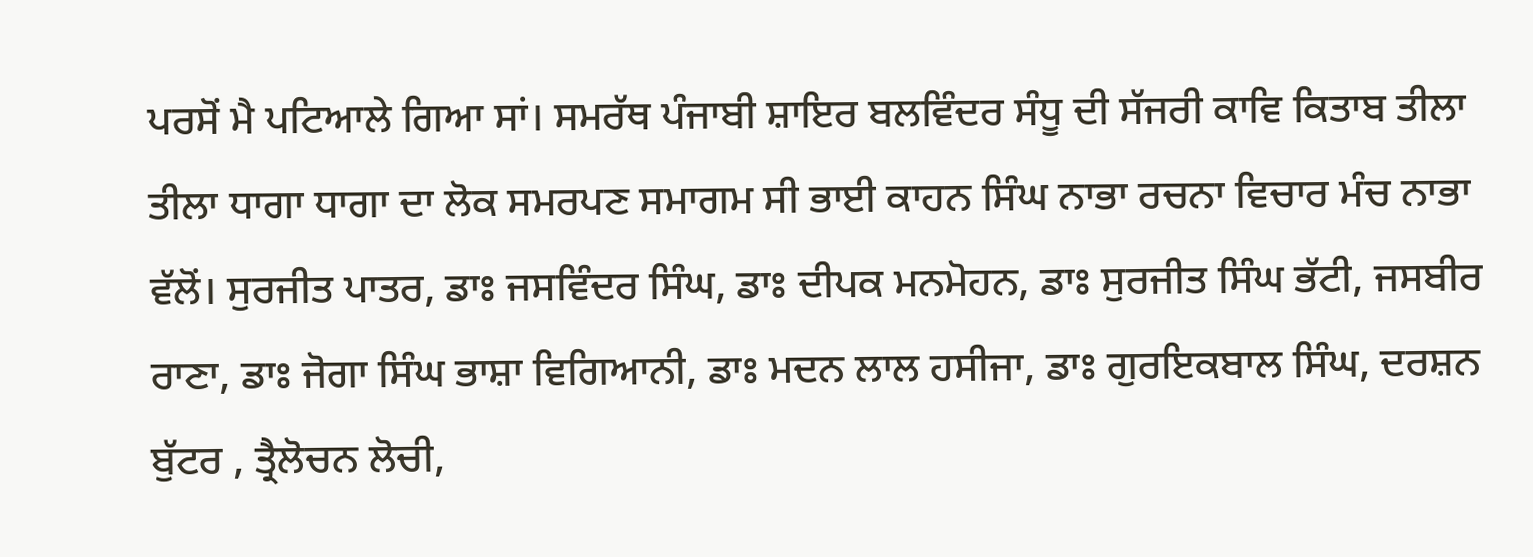ਪਰਸੋਂ ਮੈ ਪਟਿਆਲੇ ਗਿਆ ਸਾਂ। ਸਮਰੱਥ ਪੰਜਾਬੀ ਸ਼ਾਇਰ ਬਲਵਿੰਦਰ ਸੰਧੂ ਦੀ ਸੱਜਰੀ ਕਾਵਿ ਕਿਤਾਬ ਤੀਲਾ ਤੀਲਾ ਧਾਗਾ ਧਾਗਾ ਦਾ ਲੋਕ ਸਮਰਪਣ ਸਮਾਗਮ ਸੀ ਭਾਈ ਕਾਹਨ ਸਿੰਘ ਨਾਭਾ ਰਚਨਾ ਵਿਚਾਰ ਮੰਚ ਨਾਭਾ ਵੱਲੋਂ। ਸੁਰਜੀਤ ਪਾਤਰ, ਡਾਃ ਜਸਵਿੰਦਰ ਸਿੰਘ, ਡਾਃ ਦੀਪਕ ਮਨਮੋਹਨ, ਡਾਃ ਸੁਰਜੀਤ ਸਿੰਘ ਭੱਟੀ, ਜਸਬੀਰ ਰਾਣਾ, ਡਾਃ ਜੋਗਾ ਸਿੰਘ ਭਾਸ਼ਾ ਵਿਗਿਆਨੀ, ਡਾਃ ਮਦਨ ਲਾਲ ਹਸੀਜਾ, ਡਾਃ ਗੁਰਇਕਬਾਲ ਸਿੰਘ, ਦਰਸ਼ਨ ਬੁੱਟਰ , ਤ੍ਰੈਲੋਚਨ ਲੋਚੀ,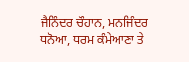ਜੈਨਿੰਦਰ ਚੌਹਾਨ, ਮਨਜਿੰਦਰ ਧਨੋਆ, ਧਰਮ ਕੰਮੇਆਣਾ ਤੇ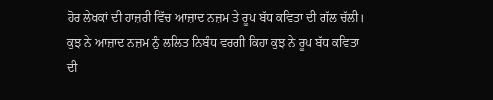ਹੋਰ ਲੇਖਕਾਂ ਦੀ ਹਾਜ਼ਰੀ ਵਿੱਚ ਆਜ਼ਾਦ ਨਜ਼ਮ ਤੇ ਰੂਪ ਬੱਧ ਕਵਿਤਾ ਦੀ ਗੱਲ ਚੱਲੀ।
ਕੁਝ ਨੇ ਆਜ਼ਾਦ ਨਜ਼ਮ ਨੁੰ ਲਲਿਤ ਨਿਬੰਧ ਵਰਗੀ ਕਿਹਾ ਕੁਝ ਨੇ ਰੂਪ ਬੱਧ ਕਵਿਤਾ ਦੀ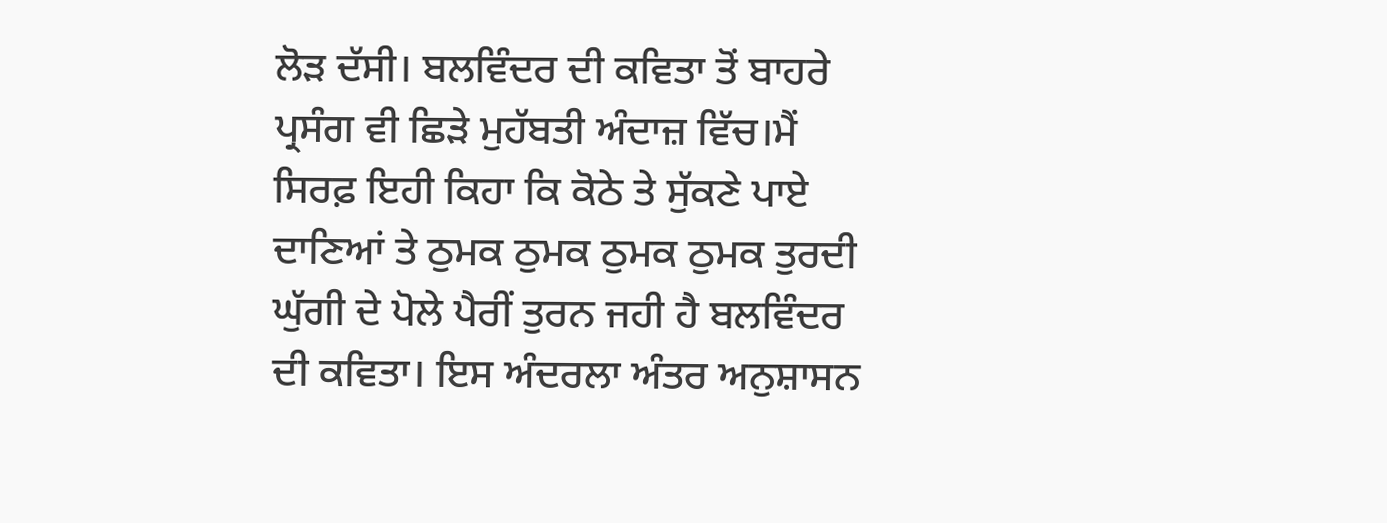ਲੋੜ ਦੱਸੀ। ਬਲਵਿੰਦਰ ਦੀ ਕਵਿਤਾ ਤੋਂ ਬਾਹਰੇ ਪ੍ਰਸੰਗ ਵੀ ਛਿੜੇ ਮੁਹੱਬਤੀ ਅੰਦਾਜ਼ ਵਿੱਚ।ਮੈਂ ਸਿਰਫ਼ ਇਹੀ ਕਿਹਾ ਕਿ ਕੋਠੇ ਤੇ ਸੁੱਕਣੇ ਪਾਏ ਦਾਣਿਆਂ ਤੇ ਠੁਮਕ ਠੁਮਕ ਠੁਮਕ ਠੁਮਕ ਤੁਰਦੀ ਘੁੱਗੀ ਦੇ ਪੋਲੇ ਪੈਰੀਂ ਤੁਰਨ ਜਹੀ ਹੈ ਬਲਵਿੰਦਰ ਦੀ ਕਵਿਤਾ। ਇਸ ਅੰਦਰਲਾ ਅੰਤਰ ਅਨੁਸ਼ਾਸਨ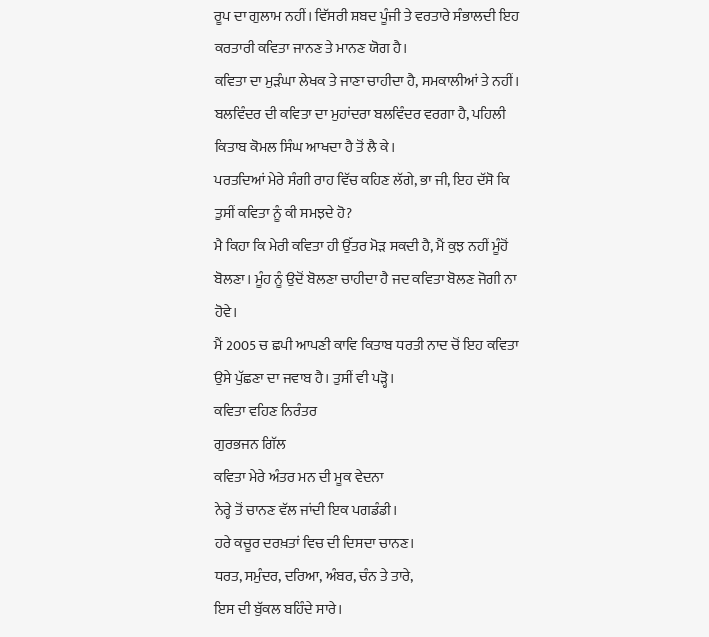ਰੂਪ ਦਾ ਗੁਲਾਮ ਨਹੀਂ। ਵਿੱਸਰੀ ਸ਼ਬਦ ਪੂੰਜੀ ਤੇ ਵਰਤਾਰੇ ਸੰਭਾਲਦੀ ਇਹ ਕਰਤਾਰੀ ਕਵਿਤਾ ਜਾਨਣ ਤੇ ਮਾਨਣ ਯੋਗ ਹੈ।
ਕਵਿਤਾ ਦਾ ਮੁੜੰਘਾ ਲੇਖਕ ਤੇ ਜਾਣਾ ਚਾਹੀਦਾ ਹੈ, ਸਮਕਾਲੀਆਂ ਤੇ ਨਹੀਂ।
ਬਲਵਿੰਦਰ ਦੀ ਕਵਿਤਾ ਦਾ ਮੁਹਾਂਦਰਾ ਬਲਵਿੰਦਰ ਵਰਗਾ ਹੈ, ਪਹਿਲੀ ਕਿਤਾਬ ਕੋਮਲ ਸਿੰਘ ਆਖਦਾ ਹੈ ਤੋਂ ਲੈ ਕੇ।
ਪਰਤਦਿਆਂ ਮੇਰੇ ਸੰਗੀ ਰਾਹ ਵਿੱਚ ਕਹਿਣ ਲੱਗੇ, ਭਾ ਜੀ, ਇਹ ਦੱਸੋ ਕਿ ਤੁਸੀਂ ਕਵਿਤਾ ਨੂੰ ਕੀ ਸਮਝਦੇ ਹੋ?
ਮੈ ਕਿਹਾ ਕਿ ਮੇਰੀ ਕਵਿਤਾ ਹੀ ਉੱਤਰ ਮੋੜ ਸਕਦੀ ਹੈ, ਮੈਂ ਕੁਝ ਨਹੀਂ ਮੂੰਹੋਂ ਬੋਲਣਾ। ਮੂੰਹ ਨੂੰ ਉਦੋਂ ਬੋਲਣਾ ਚਾਹੀਦਾ ਹੈ ਜਦ ਕਵਿਤਾ ਬੋਲਣ ਜੋਗੀ ਨਾ ਹੋਵੇ।
ਮੈਂ 2005 ਚ ਛਪੀ ਆਪਣੀ ਕਾਵਿ ਕਿਤਾਬ ਧਰਤੀ ਨਾਦ ਚੋਂ ਇਹ ਕਵਿਤਾ ਉਸੇ ਪੁੱਛਣਾ ਦਾ ਜਵਾਬ ਹੈ। ਤੁਸੀਂ ਵੀ ਪੜ੍ਹੋ।
ਕਵਿਤਾ ਵਹਿਣ ਨਿਰੰਤਰ
ਗੁਰਭਜਨ ਗਿੱਲ
ਕਵਿਤਾ ਮੇਰੇ ਅੰਤਰ ਮਨ ਦੀ ਮੂਕ ਵੇਦਨਾ
ਨੇਰ੍ਹੇ ਤੋਂ ਚਾਨਣ ਵੱਲ ਜਾਂਦੀ ਇਕ ਪਗਡੰਡੀ।
ਹਰੇ ਕਚੂਰ ਦਰਖ਼ਤਾਂ ਵਿਚ ਦੀ ਦਿਸਦਾ ਚਾਨਣ।
ਧਰਤ, ਸਮੁੰਦਰ, ਦਰਿਆ, ਅੰਬਰ, ਚੰਨ ਤੇ ਤਾਰੇ,
ਇਸ ਦੀ ਬੁੱਕਲ ਬਹਿੰਦੇ ਸਾਰੇ।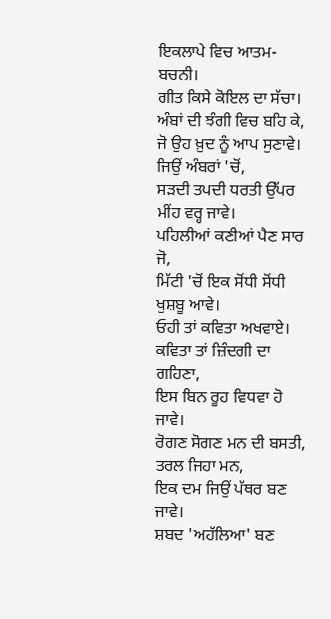ਇਕਲਾਪੇ ਵਿਚ ਆਤਮ-ਬਚਨੀ।
ਗੀਤ ਕਿਸੇ ਕੋਇਲ ਦਾ ਸੱਚਾ।
ਅੰਬਾਂ ਦੀ ਝੰਗੀ ਵਿਚ ਬਹਿ ਕੇ,
ਜੋ ਉਹ ਖ਼ੁਦ ਨੂੰ ਆਪ ਸੁਣਾਵੇ।
ਜਿਉਂ ਅੰਬਰਾਂ 'ਚੋਂ,
ਸੜਦੀ ਤਪਦੀ ਧਰਤੀ ਉੱਪਰ ਮੀਂਹ ਵਰ੍ਹ ਜਾਵੇ।
ਪਹਿਲੀਆਂ ਕਣੀਆਂ ਪੈਣ ਸਾਰ ਜੋ,
ਮਿੱਟੀ 'ਚੋਂ ਇਕ ਸੋਂਧੀ ਸੋਂਧੀ ਖੁਸ਼ਬੂ ਆਵੇ।
ਓਹੀ ਤਾਂ ਕਵਿਤਾ ਅਖਵਾਏ।
ਕਵਿਤਾ ਤਾਂ ਜ਼ਿੰਦਗੀ ਦਾ ਗਹਿਣਾ,
ਇਸ ਬਿਨ ਰੂਹ ਵਿਧਵਾ ਹੋ ਜਾਵੇ।
ਰੋਗਣ ਸੋਗਣ ਮਨ ਦੀ ਬਸਤੀ,
ਤਰਲ ਜਿਹਾ ਮਨ,
ਇਕ ਦਮ ਜਿਉਂ ਪੱਥਰ ਬਣ ਜਾਵੇ।
ਸ਼ਬਦ 'ਅਹੱਲਿਆ' ਬਣ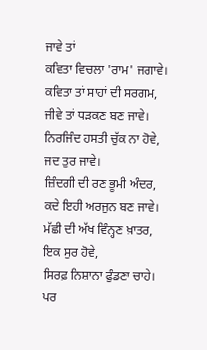ਜਾਵੇ ਤਾਂ
ਕਵਿਤਾ ਵਿਚਲਾ 'ਰਾਮ' ਜਗਾਵੇ।
ਕਵਿਤਾ ਤਾਂ ਸਾਹਾਂ ਦੀ ਸਰਗਮ,
ਜੀਵੇ ਤਾਂ ਧੜਕਣ ਬਣ ਜਾਵੇ।
ਨਿਰਜਿੰਦ ਹਸਤੀ ਚੁੱਕ ਨਾ ਹੋਵੇ,
ਜਦ ਤੁਰ ਜਾਵੇ।
ਜ਼ਿੰਦਗੀ ਦੀ ਰਣ ਭੂਮੀ ਅੰਦਰ,
ਕਦੇ ਇਹੀ ਅਰਜੁਨ ਬਣ ਜਾਵੇ।
ਮੱਛੀ ਦੀ ਅੱਖ ਵਿੰਨ੍ਹਣ ਖ਼ਾਤਰ,
ਇਕ ਸੁਰ ਹੋਵੇ,
ਸਿਰਫ਼ ਨਿਸ਼ਾਨਾ ਫੁੰਡਣਾ ਚਾਹੇ।
ਪਰ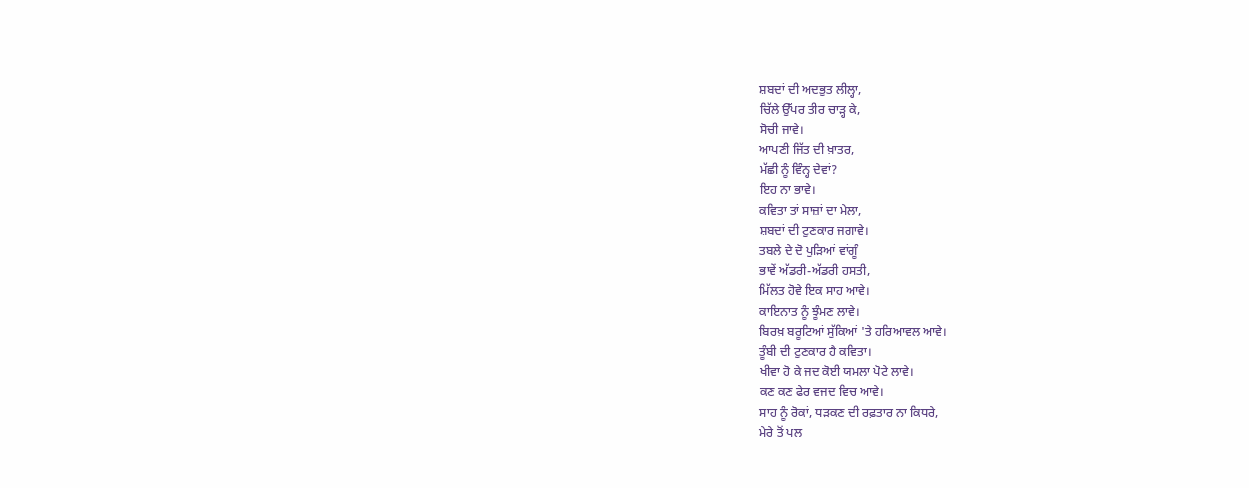ਸ਼ਬਦਾਂ ਦੀ ਅਦਭੁਤ ਲੀਲ੍ਹਾ,
ਚਿੱਲੇ ਉੱਪਰ ਤੀਰ ਚਾੜ੍ਹ ਕੇ,
ਸੋਚੀ ਜਾਵੇ।
ਆਪਣੀ ਜਿੱਤ ਦੀ ਖ਼ਾਤਰ,
ਮੱਛੀ ਨੂੰ ਵਿੰਨ੍ਹ ਦੇਵਾਂ?
ਇਹ ਨਾ ਭਾਵੇ।
ਕਵਿਤਾ ਤਾਂ ਸਾਜ਼ਾਂ ਦਾ ਮੇਲਾ,
ਸ਼ਬਦਾਂ ਦੀ ਟੁਣਕਾਰ ਜਗਾਵੇ।
ਤਬਲੇ ਦੇ ਦੋ ਪੁੜਿਆਂ ਵਾਂਗੂੰ
ਭਾਵੇਂ ਅੱਡਰੀ-ਅੱਡਰੀ ਹਸਤੀ,
ਮਿੱਲਤ ਹੋਵੇ ਇਕ ਸਾਹ ਆਵੇ।
ਕਾਇਨਾਤ ਨੂੰ ਝੂੰਮਣ ਲਾਵੇ।
ਬਿਰਖ਼ ਬਰੂਟਿਆਂ ਸੁੱਕਿਆਂ 'ਤੇ ਹਰਿਆਵਲ ਆਵੇ।
ਤੂੰਬੀ ਦੀ ਟੁਣਕਾਰ ਹੈ ਕਵਿਤਾ।
ਖੀਵਾ ਹੋ ਕੇ ਜਦ ਕੋਈ ਯਮਲਾ ਪੋਟੇ ਲਾਵੇ।
ਕਣ ਕਣ ਫੇਰ ਵਜਦ ਵਿਚ ਆਵੇ।
ਸਾਹ ਨੂੰ ਰੋਕਾਂ, ਧੜਕਣ ਦੀ ਰਫ਼ਤਾਰ ਨਾ ਕਿਧਰੇ,
ਮੇਰੇ ਤੋਂ ਪਲ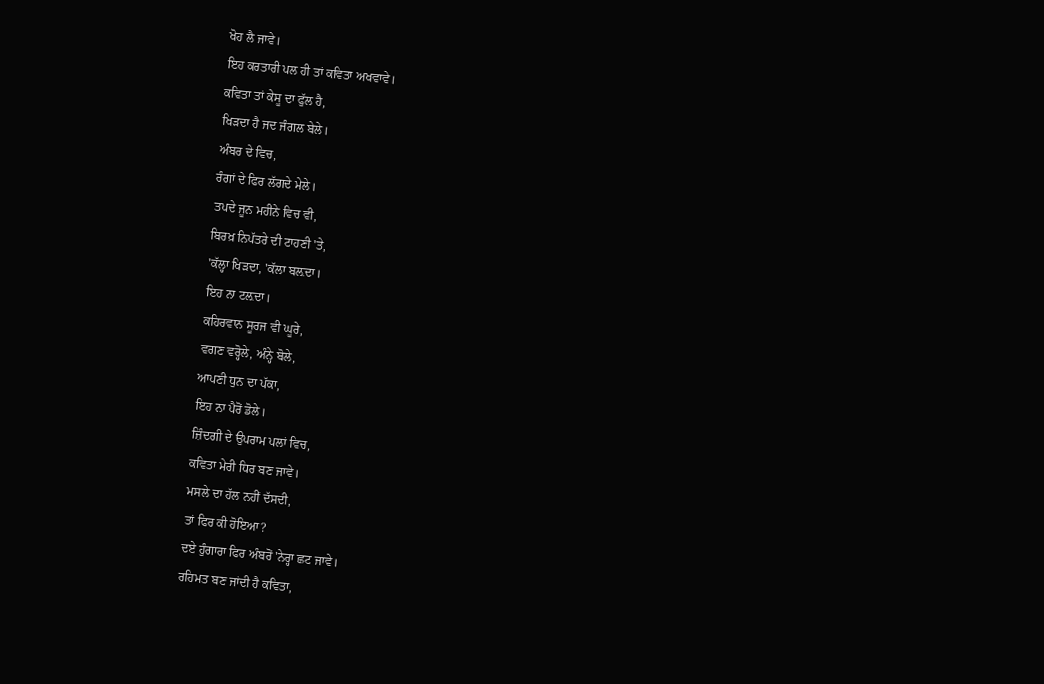ਖੋਹ ਲੈ ਜਾਵੇ।
ਇਹ ਕਰਤਾਰੀ ਪਲ ਹੀ ਤਾਂ ਕਵਿਤਾ ਅਖਵਾਵੇ।
ਕਵਿਤਾ ਤਾਂ ਕੇਸੂ ਦਾ ਫੁੱਲ ਹੈ,
ਖਿੜਦਾ ਹੈ ਜਦ ਜੰਗਲ ਬੇਲੇ।
ਅੰਬਰ ਦੇ ਵਿਚ,
ਰੰਗਾਂ ਦੇ ਫਿਰ ਲੱਗਦੇ ਮੇਲੇ।
ਤਪਦੇ ਜੂਨ ਮਹੀਨੇ ਵਿਚ ਵੀ,
ਬਿਰਖ਼ ਨਿਪੱਤਰੇ ਦੀ ਟਾਹਣੀ 'ਤੇ,
'ਕੱਲ੍ਹਾ ਖਿੜਦਾ, 'ਕੱਲਾ ਬਲ਼ਦਾ।
ਇਹ ਨਾ ਟਲ਼ਦਾ।
ਕਹਿਰਵਾਨ ਸੂਰਜ ਵੀ ਘੂਰੇ,
ਵਗਣ ਵਰ੍ਹੋਲੇ, ਅੰਨ੍ਹੇ ਬੋਲੇ,
ਆਪਣੀ ਧੁਨ ਦਾ ਪੱਕਾ,
ਇਹ ਨਾ ਪੈਰੋਂ ਡੋਲੇ।
ਜ਼ਿੰਦਗੀ ਦੇ ਉਪਰਾਮ ਪਲਾਂ ਵਿਚ,
ਕਵਿਤਾ ਮੇਰੀ ਧਿਰ ਬਣ ਜਾਵੇ।
ਮਸਲੇ ਦਾ ਹੱਲ ਨਹੀਂ ਦੱਸਦੀ,
ਤਾਂ ਫਿਰ ਕੀ ਹੋਇਆ?
ਦਏ ਹੁੰਗਾਰਾ ਫਿਰ ਅੰਬਰੋਂ 'ਨੇਰ੍ਹਾ ਛਟ ਜਾਵੇ।
ਰਹਿਮਤ ਬਣ ਜਾਂਦੀ ਹੈ ਕਵਿਤਾ,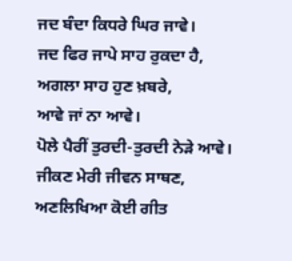ਜਦ ਬੰਦਾ ਕਿਧਰੇ ਘਿਰ ਜਾਵੇ।
ਜਦ ਫਿਰ ਜਾਪੇ ਸਾਹ ਰੁਕਦਾ ਹੈ,
ਅਗਲਾ ਸਾਹ ਹੁਣ ਖ਼ਬਰੇ,
ਆਵੇ ਜਾਂ ਨਾ ਆਵੇ।
ਪੋਲੇ ਪੈਰੀਂ ਤੁਰਦੀ-ਤੁਰਦੀ ਨੇੜੇ ਆਵੇ।
ਜੀਕਣ ਮੇਰੀ ਜੀਵਨ ਸਾਥਣ,
ਅਣਲਿਖਿਆ ਕੋਈ ਗੀਤ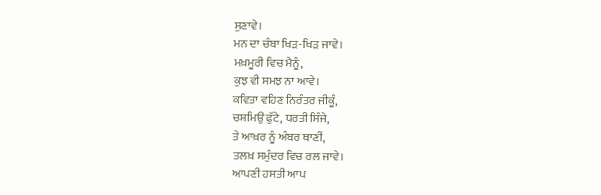ਸੁਣਾਵੇ।
ਮਨ ਦਾ ਚੰਬਾ ਖਿੜ-ਖਿੜ ਜਾਵੇ।
ਮਖ਼ਮੂਰੀ ਵਿਚ ਮੈਨੂੰ,
ਕੁਝ ਵੀ ਸਮਝ ਨਾ ਆਵੇ।
ਕਵਿਤਾ ਵਹਿਣ ਨਿਰੰਤਰ ਜੀਕੂੰ,
ਚਸ਼ਮਿਉਂ ਫੁੱਟੇ, ਧਰਤੀ ਸਿੰਜੇ,
ਤੇ ਆਖ਼ਰ ਨੂੰ ਅੰਬਰ ਥਾਣੀਂ,
ਤਲਖ਼ ਸਮੁੰਦਰ ਵਿਚ ਰਲ ਜਾਵੇ।
ਆਪਣੀ ਹਸਤੀ ਆਪ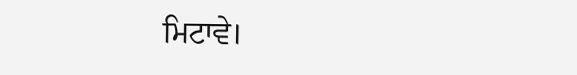ਮਿਟਾਵੇ।